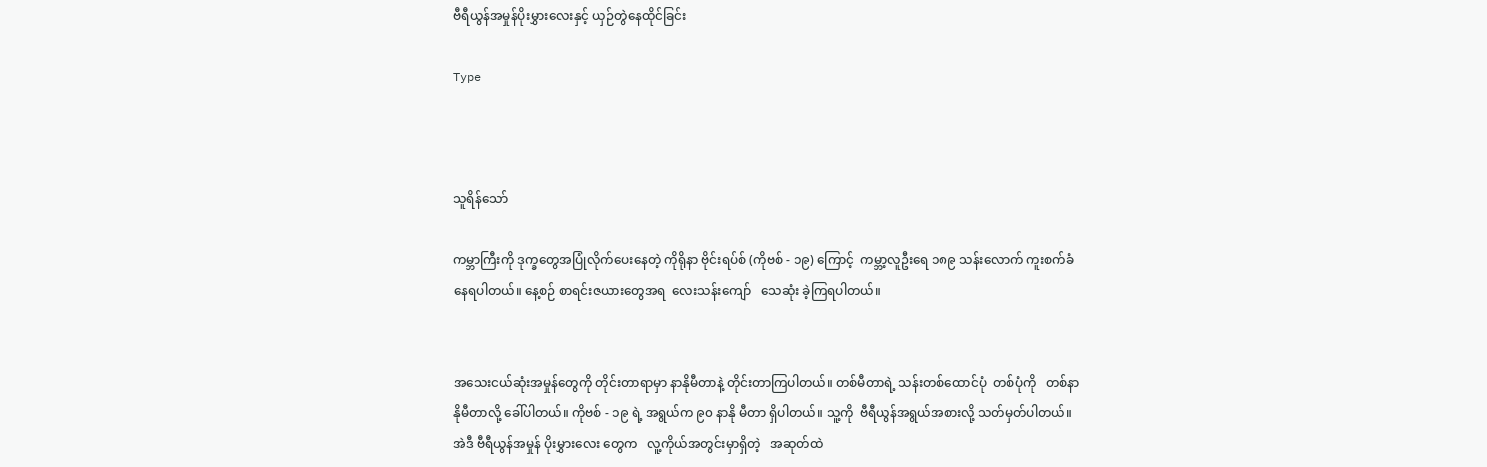ဗီရီယွန်အမှုန်ပိုးမွှားလေးနှင့် ယှဉ်တွဲနေထိုင်ခြင်း

Type



သူရိန်သော်

ကမ္ဘာကြီးကို ဒုက္ခတွေအပြုံလိုက်ပေးနေတဲ့ ကိုရိုနာ ဗိုင်းရပ်စ် (ကိုဗစ် - ၁၉) ကြောင့်  ကမ္ဘာ့လူဦးရေ ၁၈၉ သန်းလောက် ကူးစက်ခံနေရပါတယ်။ နေ့စဉ် စာရင်းဇယားတွေအရ  လေးသန်းကျော်   သေဆုံး ခဲ့ကြရပါတယ်။


အသေးငယ်ဆုံးအမှုန်တွေကို တိုင်းတာရာမှာ နာနိုမီတာနဲ့ တိုင်းတာကြပါတယ်။ တစ်မီတာရဲ့ သန်းတစ်ထောင်ပုံ  တစ်ပုံကို   တစ်နာနိုမီတာလို့ ခေါ်ပါတယ်။ ကိုဗစ် - ၁၉ ရဲ့ အရွယ်က ၉၀ နာနို မီတာ ရှိပါတယ်။ သူ့ကို  ဗီရီယွန်အရွယ်အစားလို့ သတ်မှတ်ပါတယ်။ အဲဒီ ဗီရီယွန်အမှုန် ပိုးမွှားလေး တွေက   လူ့ကိုယ်အတွင်းမှာရှိတဲ့   အဆုတ်ထဲ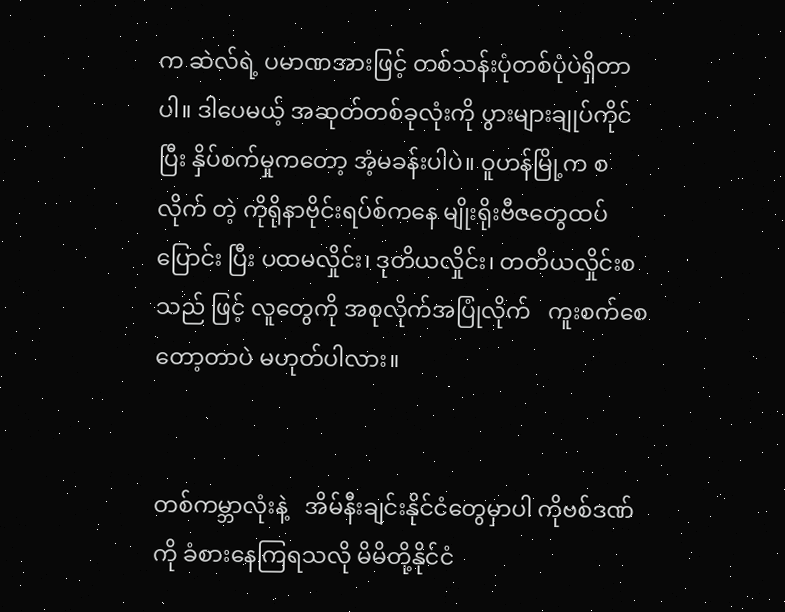က ဆဲလ်ရဲ့ ပမာဏအားဖြင့် တစ်သန်းပုံတစ်ပုံပဲရှိတာပါ။ ဒါပေမယ့် အဆုတ်တစ်ခုလုံးကို ပွားများချုပ်ကိုင်ပြီး နှိပ်စက်မှုကတော့ အံ့မခန်းပါပဲ။ ဝူဟန်မြို့က စလိုက် တဲ့ ကိုရိုနာဗိုင်းရပ်စ်ကနေ မျိုးရိုးဗီဇတွေထပ်ပြောင်း ပြီး ပထမလှိုင်း၊ ဒုတိယလှိုင်း၊ တတိယလှိုင်းစသည် ဖြင့် လူတွေကို အစုလိုက်အပြုံလိုက်   ကူးစက်စေ တော့တာပဲ မဟုတ်ပါလား။


တစ်ကမ္ဘာလုံးနဲ့   အိမ်နီးချင်းနိုင်ငံတွေမှာပါ ကိုဗစ်ဒဏ်ကို ခံစားနေကြရသလို မိမိတို့နိုင်ငံ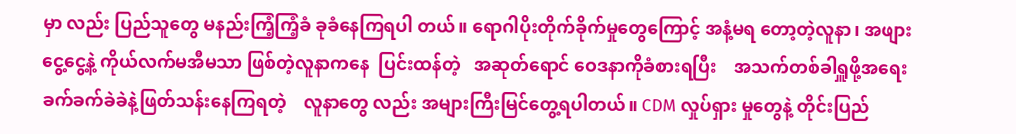မှာ လည်း ပြည်သူတွေ မနည်းကြံ့ကြံ့ခံ ခုခံနေကြရပါ တယ်။ ရောဂါပိုးတိုက်ခိုက်မှုတွေကြောင့် အနံ့မရ တော့တဲ့လူနာ၊ အဖျားငွေ့ငွေ့နဲ့ ကိုယ်လက်မအီမသာ ဖြစ်တဲ့လူနာကနေ  ပြင်းထန်တဲ့   အဆုတ်ရောင် ဝေဒနာကိုခံစားရပြီး    အသက်တစ်ခါရှူဖို့အရေး ခက်ခက်ခဲခဲနဲ့ဖြတ်သန်းနေကြရတဲ့    လူနာတွေ လည်း အများကြီးမြင်တွေ့ရပါတယ်။ CDM လှုပ်ရှား မှုတွေနဲ့ တိုင်းပြည်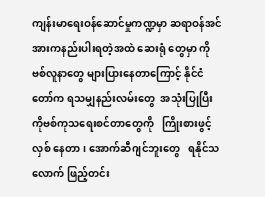ကျန်းမာရေးဝန်ဆောင်မှုကဏ္ဍမှာ ဆရာဝန်အင်အားကနည်းပါးရတဲ့အထဲ ဆေးရုံ တွေမှာ ကိုဗစ်လူနာတွေ များပြားနေတာကြောင့် နိုင်ငံတော်က ရသမျှနည်းလမ်းတွေ  အသုံးပြုပြီး ကိုဗစ်ကုသရေးစင်တာတွေကို   ကြိုးစားဖွင့်လှစ် နေတာ၊ အောက်ဆီဂျင်ဘူးတွေ   ရနိုင်သလောက် ဖြည့်တင်း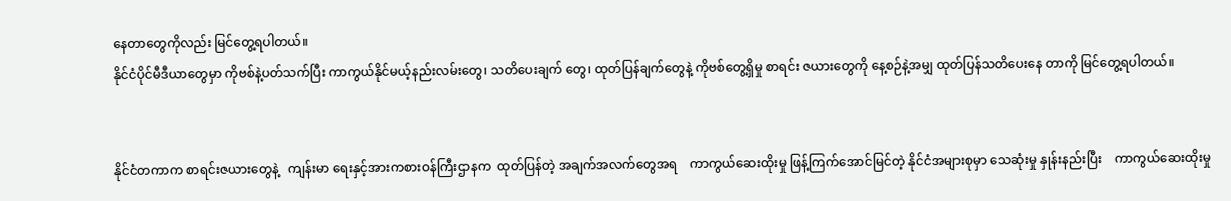နေတာတွေကိုလည်း မြင်တွေ့ရပါတယ်။
နိုင်ငံပိုင်မီဒီယာတွေမှာ ကိုဗစ်နဲ့ပတ်သက်ပြီး ကာကွယ်နိုင်မယ့်နည်းလမ်းတွေ၊ သတိပေးချက် တွေ၊ ထုတ်ပြန်ချက်တွေနဲ့ ကိုဗစ်တွေ့ရှိမှု စာရင်း ဇယားတွေကို နေ့စဉ်နဲ့အမျှ ထုတ်ပြန်သတိပေးနေ တာကို မြင်တွေ့ရပါတယ်။


နိုင်ငံတကာက စာရင်းဇယားတွေနဲ့   ကျန်းမာ ရေးနှင့်အားကစားဝန်ကြီးဌာနက  ထုတ်ပြန်တဲ့ အချက်အလက်တွေအရ    ကာကွယ်ဆေးထိုးမှု ဖြန့်ကြက်အောင်မြင်တဲ့ နိုင်ငံအများစုမှာ သေဆုံးမှု နှုန်းနည်းပြီး    ကာကွယ်ဆေးထိုးမှု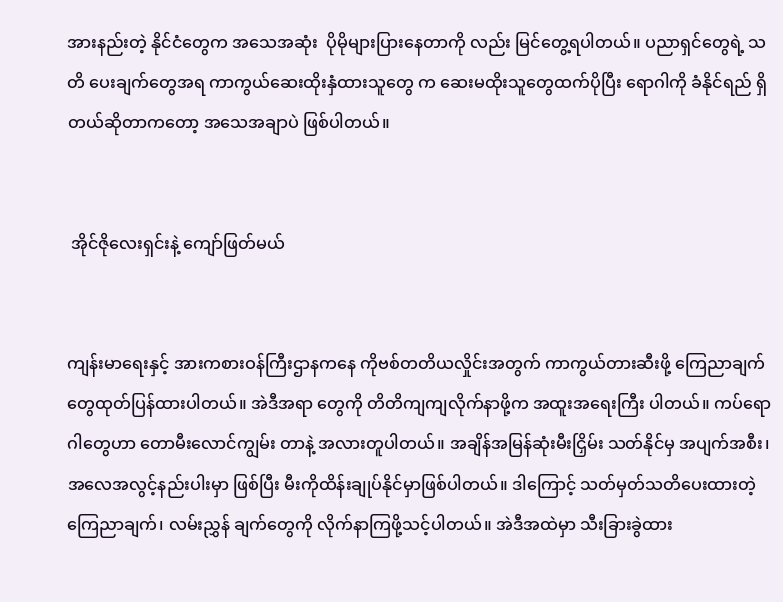အားနည်းတဲ့ နိုင်ငံတွေက အသေအဆုံး  ပိုမိုများပြားနေတာကို လည်း မြင်တွေ့ရပါတယ်။ ပညာရှင်တွေရဲ့ သတိ ပေးချက်တွေအရ ကာကွယ်ဆေးထိုးနှံထားသူတွေ က ဆေးမထိုးသူတွေထက်ပိုပြီး ရောဂါကို ခံနိုင်ရည် ရှိတယ်ဆိုတာကတော့ အသေအချာပဲ ဖြစ်ပါတယ်။


 အိုင်ဇိုလေးရှင်းနဲ့ ကျော်ဖြတ်မယ်


ကျန်းမာရေးနှင့် အားကစားဝန်ကြီးဌာနကနေ ကိုဗစ်တတိယလှိုင်းအတွက် ကာကွယ်တားဆီးဖို့ ကြေညာချက်တွေထုတ်ပြန်ထားပါတယ်။ အဲဒီအရာ တွေကို တိတိကျကျလိုက်နာဖို့က အထူးအရေးကြီး ပါတယ်။ ကပ်ရောဂါတွေဟာ တောမီးလောင်ကျွမ်း တာနဲ့ အလားတူပါတယ်။ အချိန်အမြန်ဆုံးမီးငြှိမ်း သတ်နိုင်မှ အပျက်အစီး၊ အလေအလွင့်နည်းပါးမှာ ဖြစ်ပြီး မီးကိုထိန်းချုပ်နိုင်မှာဖြစ်ပါတယ်။ ဒါကြောင့် သတ်မှတ်သတိပေးထားတဲ့ ကြေညာချက်၊ လမ်းညွှန် ချက်တွေကို လိုက်နာကြဖို့သင့်ပါတယ်။ အဲဒီအထဲမှာ သီးခြားခွဲထား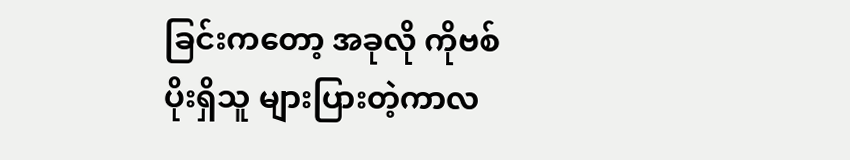ခြင်းကတော့ အခုလို ကိုဗစ်ပိုးရှိသူ များပြားတဲ့ကာလ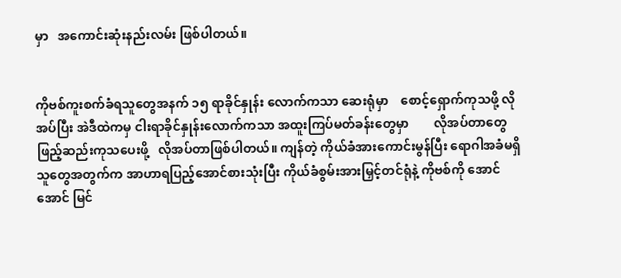မှာ   အကောင်းဆုံးနည်းလမ်း ဖြစ်ပါတယ်။


ကိုဗစ်ကူးစက်ခံရသူတွေအနက် ၁၅ ရာခိုင်နှုန်း လောက်ကသာ ဆေးရုံမှာ    စောင့်ရှောက်ကုသဖို့ လိုအပ်ပြီး အဲဒီထဲကမှ ငါးရာခိုင်နှုန်းလောက်ကသာ အထူးကြပ်မတ်ခန်းတွေမှာ        လိုအပ်တာတွေ ဖြည့်ဆည်းကုသပေးဖို့   လိုအပ်တာဖြစ်ပါတယ်။ ကျန်တဲ့ ကိုယ်ခံအားကောင်းမွန်ပြီး ရောဂါအခံမရှိ သူတွေအတွက်က အာဟာရပြည့်အောင်စားသုံးပြီး ကိုယ်ခံစွမ်းအားမြှင့်တင်ရုံနဲ့ ကိုဗစ်ကို အောင်အောင် မြင်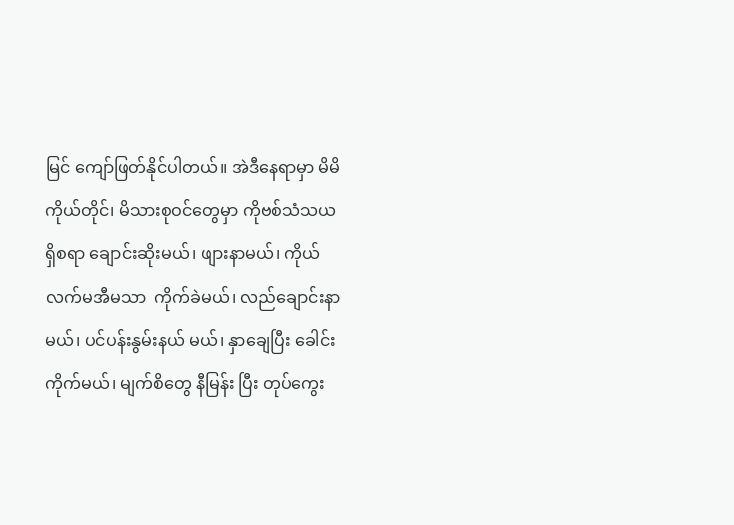မြင် ကျော်ဖြတ်နိုင်ပါတယ်။ အဲဒီနေရာမှာ မိမိ ကိုယ်တိုင်၊ မိသားစုဝင်တွေမှာ ကိုဗစ်သံသယရှိစရာ ချောင်းဆိုးမယ်၊ ဖျားနာမယ်၊ ကိုယ်လက်မအီမသာ  ကိုက်ခဲမယ်၊ လည်ချောင်းနာမယ်၊ ပင်ပန်းနွမ်းနယ် မယ်၊ နှာချေပြီး ခေါင်းကိုက်မယ်၊ မျက်စိတွေ နီမြန်း ပြီး တုပ်ကွေး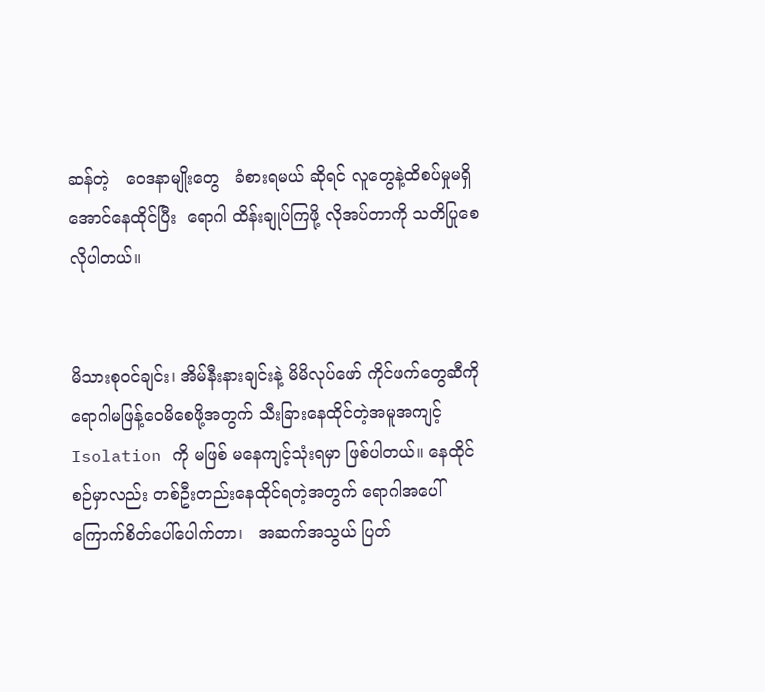ဆန်တဲ့   ဝေဒနာမျိုးတွေ   ခံစားရမယ် ဆိုရင် လူတွေနဲ့ထိစပ်မှုမရှိအောင်နေထိုင်ပြီး  ရောဂါ ထိန်းချုပ်ကြဖို့ လိုအပ်တာကို သတိပြုစေလိုပါတယ်။


မိသားစုဝင်ချင်း၊ အိမ်နီးနားချင်းနဲ့ မိမိလုပ်ဖော် ကိုင်ဖက်တွေဆီကို ရောဂါမဖြန့်ဝေမိစေဖို့အတွက် သီးခြားနေထိုင်တဲ့အမူအကျင့် Isolation ကို မဖြစ် မနေကျင့်သုံးရမှာ ဖြစ်ပါတယ်။ နေထိုင်စဉ်မှာလည်း တစ်ဦးတည်းနေထိုင်ရတဲ့အတွက် ရောဂါအပေါ် ကြောက်စိတ်ပေါ်ပေါက်တာ၊   အဆက်အသွယ် ပြတ်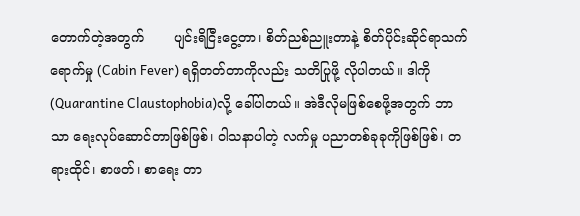တောက်တဲ့အတွက်       ပျင်းရိငြီးငွေ့တာ၊ စိတ်ညစ်ညူးတာနဲ့ စိတ်ပိုင်းဆိုင်ရာသက်ရောက်မှု (Cabin Fever) ရရှိတတ်တာကိုလည်း သတိပြုဖို့ လိုပါတယ်။ ဒါကို (Quarantine Claustophobia)လို့ ခေါ်ပါတယ်။ အဲဒီလိုမဖြစ်စေဖို့အတွက် ဘာသာ ရေးလုပ်ဆောင်တာဖြစ်ဖြစ်၊ ဝါသနာပါတဲ့ လက်မှု ပညာတစ်ခုခုကိုဖြစ်ဖြစ်၊ တရားထိုင်၊ စာဖတ်၊ စာရေး တာ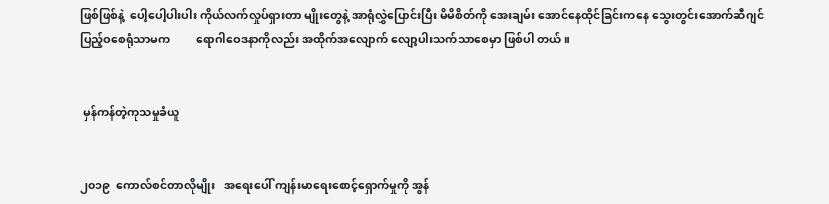ဖြစ်ဖြစ်နဲ့  ပေါ့ပေါ့ပါးပါး ကိုယ်လက်လှုပ်ရှားတာ မျိုးတွေနဲ့ အာရုံလွှဲပြောင်းပြီး မိမိစိတ်ကို အေးချမ်း အောင်နေထိုင်ခြင်းကနေ သွေးတွင်းအောက်ဆီဂျင် ပြည့်ဝစေရုံသာမက         ရောဂါဝေဒနာကိုလည်း အထိုက်အလျောက် လျော့ပါးသက်သာစေမှာ ဖြစ်ပါ တယ်။


 မှန်ကန်တဲ့ကုသမှုခံယူ


၂၀၁၉  ကောလ်စင်တာလိုမျိုး   အရေးပေါ် ကျန်းမာရေးစောင့်ရှောက်မှုကို အွန်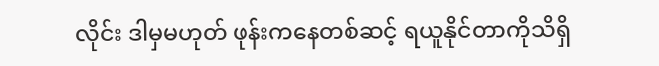လိုင်း ဒါမှမဟုတ် ဖုန်းကနေတစ်ဆင့် ရယူနိုင်တာကိုသိရှိ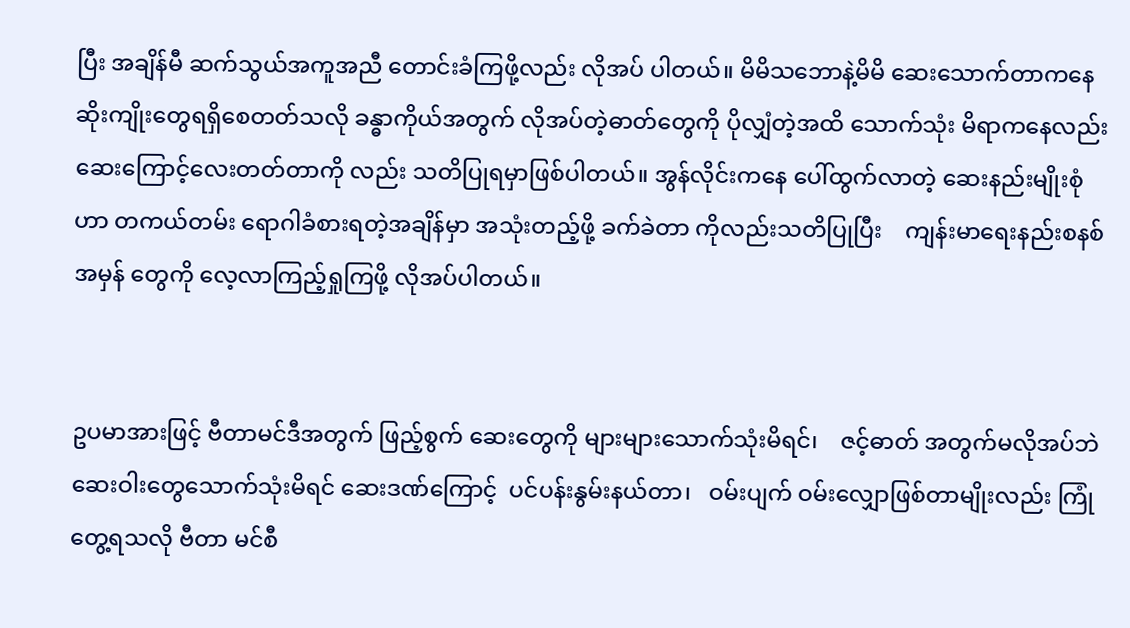ပြီး အချိန်မီ ဆက်သွယ်အကူအညီ တောင်းခံကြဖို့လည်း လိုအပ် ပါတယ်။ မိမိသဘောနဲ့မိမိ ဆေးသောက်တာကနေ ဆိုးကျိုးတွေရရှိစေတတ်သလို ခန္ဓာကိုယ်အတွက် လိုအပ်တဲ့ဓာတ်တွေကို ပိုလျှံတဲ့အထိ သောက်သုံး မိရာကနေလည်း  ဆေးကြောင့်လေးတတ်တာကို လည်း သတိပြုရမှာဖြစ်ပါတယ်။ အွန်လိုင်းကနေ ပေါ်ထွက်လာတဲ့ ဆေးနည်းမျိုးစုံဟာ တကယ်တမ်း ရောဂါခံစားရတဲ့အချိန်မှာ အသုံးတည့်ဖို့ ခက်ခဲတာ ကိုလည်းသတိပြုပြီး    ကျန်းမာရေးနည်းစနစ်အမှန် တွေကို လေ့လာကြည့်ရှုကြဖို့ လိုအပ်ပါတယ်။


ဥပမာအားဖြင့် ဗီတာမင်ဒီအတွက် ဖြည့်စွက် ဆေးတွေကို များများသောက်သုံးမိရင်၊    ဇင့်ဓာတ် အတွက်မလိုအပ်ဘဲ ဆေးဝါးတွေသောက်သုံးမိရင် ဆေးဒဏ်ကြောင့်  ပင်ပန်းနွမ်းနယ်တာ၊   ဝမ်းပျက် ဝမ်းလျှောဖြစ်တာမျိုးလည်း ကြုံတွေ့ရသလို ဗီတာ မင်စီ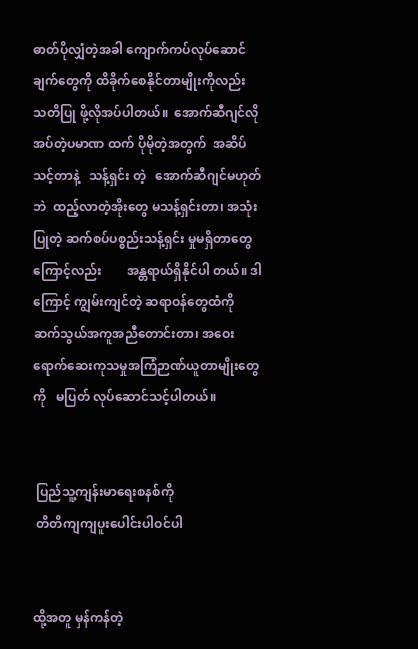ဓာတ်ပိုလျှံတဲ့အခါ ကျောက်ကပ်လုပ်ဆောင် ချက်တွေကို ထိခိုက်စေနိုင်တာမျိုးကိုလည်း သတိပြု ဖို့လိုအပ်ပါတယ်။  အောက်ဆီဂျင်လိုအပ်တဲ့ပမာဏ ထက် ပိုမိုတဲ့အတွက်  အဆိပ်သင့်တာနဲ့   သန့်ရှင်း တဲ့   အောက်ဆီဂျင်မဟုတ်ဘဲ  ထည့်လာတဲ့အိုးတွေ မသန့်ရှင်းတာ၊ အသုံးပြုတဲ့ ဆက်စပ်ပစ္စည်းသန့်ရှင်း မှုမရှိတာတွေကြောင့်လည်း        အန္တရာယ်ရှိနိုင်ပါ တယ်။ ဒါကြောင့် ကျွမ်းကျင်တဲ့ ဆရာဝန်တွေထံကို ဆက်သွယ်အကူအညီတောင်းတာ၊ အဝေးရောက်ဆေးကုသမှုအကြံဉာဏ်ယူတာမျိုးတွေကို   မပြတ် လုပ်ဆောင်သင့်ပါတယ်။


 ပြည်သူ့ကျန်းမာရေးစနစ်ကို
 တိတိကျကျပူးပေါင်းပါဝင်ပါ


ထို့အတူ မှန်ကန်တဲ့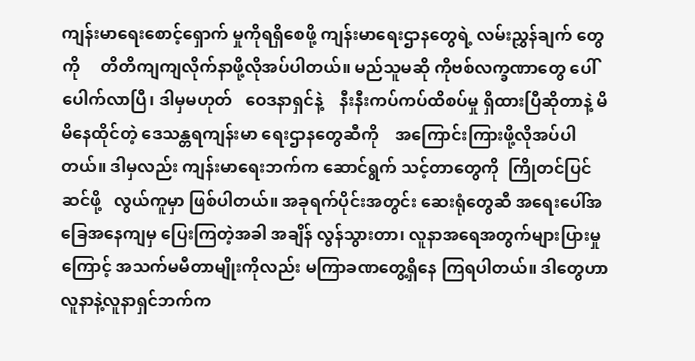ကျန်းမာရေးစောင့်ရှောက် မှုကိုရရှိစေဖို့ ကျန်းမာရေးဌာနတွေရဲ့ လမ်းညွှန်ချက် တွေကို     တိတိကျကျလိုက်နာဖို့လိုအပ်ပါတယ်။ မည်သူမဆို ကိုဗစ်လက္ခဏာတွေ ပေါ်ပေါက်လာပြီ၊ ဒါမှမဟုတ်   ဝေဒနာရှင်နဲ့    နီးနီးကပ်ကပ်ထိစပ်မှု ရှိထားပြီဆိုတာနဲ့ မိမိနေထိုင်တဲ့ ဒေသန္တရကျန်းမာ ရေးဌာနတွေဆီကို    အကြောင်းကြားဖို့လိုအပ်ပါ တယ်။ ဒါမှလည်း ကျန်းမာရေးဘက်က ဆောင်ရွက် သင့်တာတွေကို  ကြိုတင်ပြင်ဆင်ဖို့   လွယ်ကူမှာ ဖြစ်ပါတယ်။ အခုရက်ပိုင်းအတွင်း ဆေးရုံတွေဆီ အရေးပေါ်အခြေအနေကျမှ ပြေးကြတဲ့အခါ အချိန် လွန်သွားတာ၊ လူနာအရေအတွက်များပြားမှုကြောင့် အသက်မမီတာမျိုးကိုလည်း မကြာခဏတွေ့ရှိနေ ကြရပါတယ်။ ဒါတွေဟာ လူနာနဲ့လူနာရှင်ဘက်က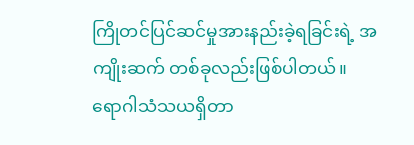ကြိုတင်ပြင်ဆင်မှုအားနည်းခဲ့ရခြင်းရဲ့ အကျိုးဆက် တစ်ခုလည်းဖြစ်ပါတယ်။
ရောဂါသံသယရှိတာ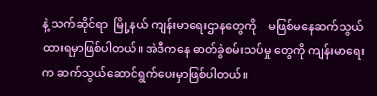နဲ့ သက်ဆိုင်ရာ  မြို့နယ် ကျန်းမာရေးဌာနတွေကို    မဖြစ်မနေဆက်သွယ် ထားရမှာဖြစ်ပါတယ်။ အဲဒီကနေ ဓာတ်ခွဲစမ်းသပ်မှု တွေကို ကျန်းမာရေးက ဆက်သွယ်ဆောင်ရွက်ပေးမှာဖြစ်ပါတယ်။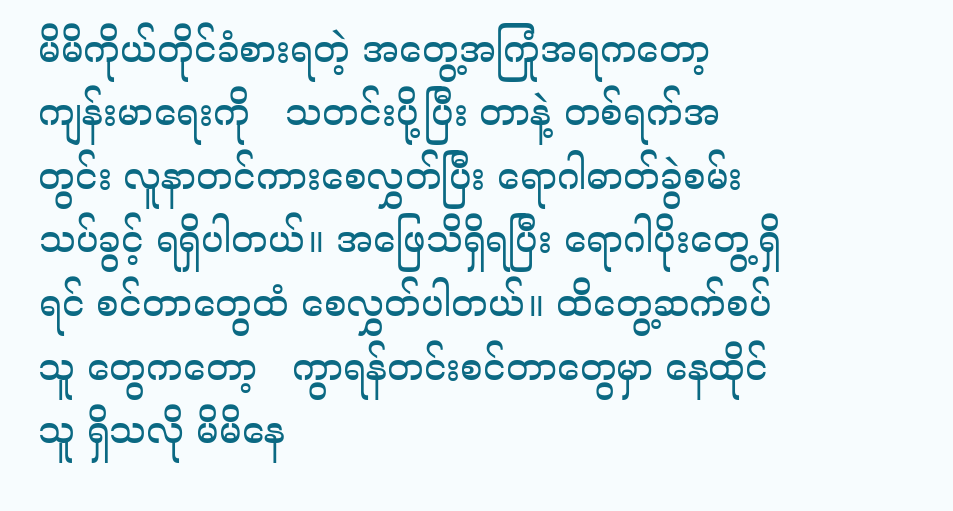မိမိကိုယ်တိုင်ခံစားရတဲ့ အတွေ့အကြုံအရကတော့ ကျန်းမာရေးကို   သတင်းပို့ပြီး တာနဲ့ တစ်ရက်အတွင်း လူနာတင်ကားစေလွှတ်ပြီး ရောဂါဓာတ်ခွဲစမ်းသပ်ခွင့် ရရှိပါတယ်။ အဖြေသိရှိရပြီး ရောဂါပိုးတွေ့ရှိရင် စင်တာတွေထံ စေလွှတ်ပါတယ်။ ထိတွေ့ဆက်စပ်သူ တွေကတော့   ကွာရန်တင်းစင်တာတွေမှာ နေထိုင်သူ ရှိသလို မိမိနေ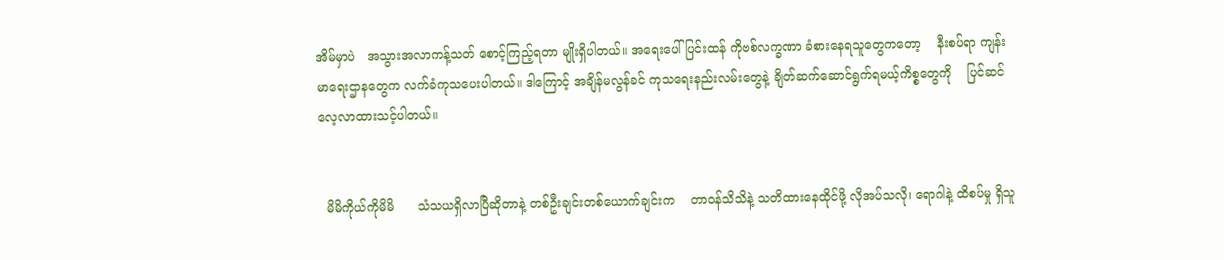အိမ်မှာပဲ   အသွားအလာကန့်သတ် စောင့်ကြည့်ရတာ မျိုးရှိပါတယ်။ အရေးပေါ်ပြင်းထန် ကိုဗစ်လက္ခဏာ ခံစားနေရသူတွေကတော့    နီးစပ်ရာ ကျန်းမာရေးဌာနတွေက လက်ခံကုသပေးပါတယ်။ ဒါကြောင့် အချိန်မလွန်ခင် ကုသရေးနည်းလမ်းတွေနဲ့ ချိတ်ဆက်ဆောင်ရွက်ရမယ့်ကိစ္စတွေကို    ပြင်ဆင် လေ့လာထားသင့်ပါတယ်။


  မိမိကိုယ်ကိုမိမိ      သံသယရှိလာပြီဆိုတာနဲ့ တစ်ဦးချင်းတစ်ယောက်ချင်းက    တာဝန်သိသိနဲ့ သတိထားနေထိုင်ဖို့ လိုအပ်သလို၊ ရောဂါနဲ့ ထိစပ်မှု ရှိသူ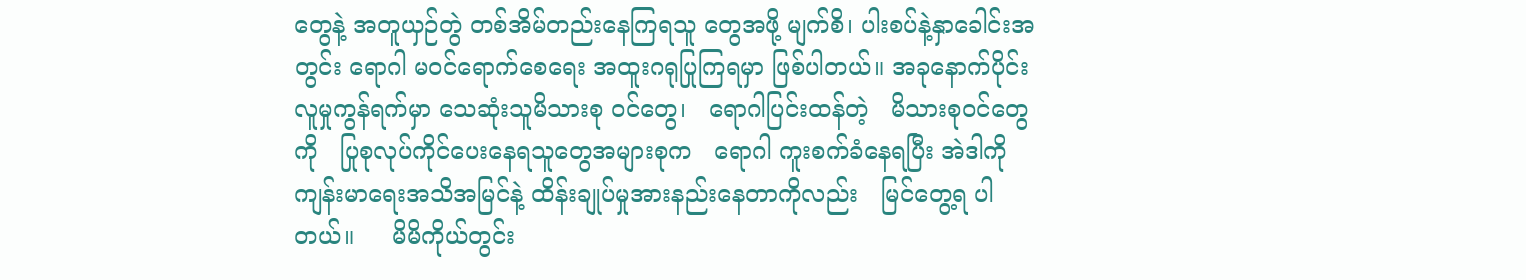တွေနဲ့ အတူယှဉ်တွဲ တစ်အိမ်တည်းနေကြရသူ တွေအဖို့ မျက်စိ၊ ပါးစပ်နဲ့နှာခေါင်းအတွင်း ရောဂါ မဝင်ရောက်စေရေး အထူးဂရုပြုကြရမှာ ဖြစ်ပါတယ်။ အခုနောက်ပိုင်း လူမှုကွန်ရက်မှာ သေဆုံးသူမိသားစု ဝင်တွေ၊   ရောဂါပြင်းထန်တဲ့   မိသားစုဝင်တွေကို   ပြုစုလုပ်ကိုင်ပေးနေရသူတွေအများစုက   ရောဂါ ကူးစက်ခံနေရပြီး အဲဒါကို ကျန်းမာရေးအသိအမြင်နဲ့ ထိန်းချုပ်မှုအားနည်းနေတာကိုလည်း   မြင်တွေ့ရ ပါတယ်။     မိမိကိုယ်တွင်း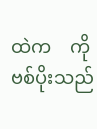ထဲက    ကိုဗစ်ပိုးသည်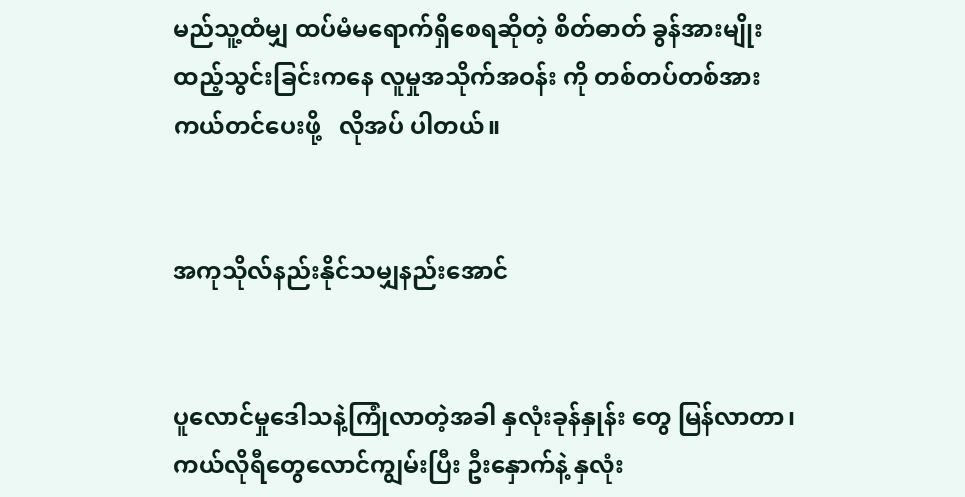မည်သူ့ထံမျှ ထပ်မံမရောက်ရှိစေရဆိုတဲ့ စိတ်ဓာတ် ခွန်အားမျိုး ထည့်သွင်းခြင်းကနေ လူမှုအသိုက်အဝန်း ကို တစ်တပ်တစ်အား  ကယ်တင်ပေးဖို့   လိုအပ် ပါတယ်။


အကုသိုလ်နည်းနိုင်သမျှနည်းအောင်


ပူလောင်မှုဒေါသနဲ့ကြုံလာတဲ့အခါ နှလုံးခုန်နှုန်း တွေ မြန်လာတာ၊ ကယ်လိုရီတွေလောင်ကျွမ်းပြီး ဦးနှောက်နဲ့ နှလုံး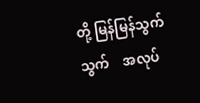တို့ မြန်မြန်သွက်သွက်    အလုပ်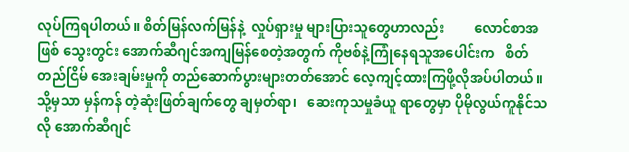လုပ်ကြရပါတယ်။ စိတ်မြန်လက်မြန်နဲ့  လှုပ်ရှားမှု များပြားသူတွေဟာလည်း         လောင်စာအဖြစ် သွေးတွင်း အောက်ဆီဂျင်အကျမြန်စေတဲ့အတွက် ကိုဗစ်နဲ့ကြုံနေရသူအပေါင်းက   စိတ်တည်ငြိမ် အေးချမ်းမှုကို တည်ဆောက်ပွားများတတ်အောင် လေ့ကျင့်ထားကြဖို့လိုအပ်ပါတယ်။ သို့မှသာ မှန်ကန် တဲ့ဆုံးဖြတ်ချက်တွေ ချမှတ်ရာ၊   ဆေးကုသမှုခံယူ ရာတွေမှာ ပိုမိုလွယ်ကူနိုင်သလို အောက်ဆီဂျင်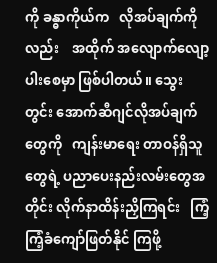ကို ခန္ဓာကိုယ်က   လိုအပ်ချက်ကိုလည်း    အထိုက် အလျောက်လျော့ပါးစေမှာ ဖြစ်ပါတယ်။ သွေးတွင်း အောက်ဆီဂျင်လိုအပ်ချက်တွေကို   ကျန်းမာရေး တာဝန်ရှိသူတွေရဲ့ ပညာပေးနည်းလမ်းတွေအတိုင်း လိုက်နာထိန်းညှိကြရင်း   ကြံ့ကြံ့ခံကျော်ဖြတ်နိုင် ကြဖို့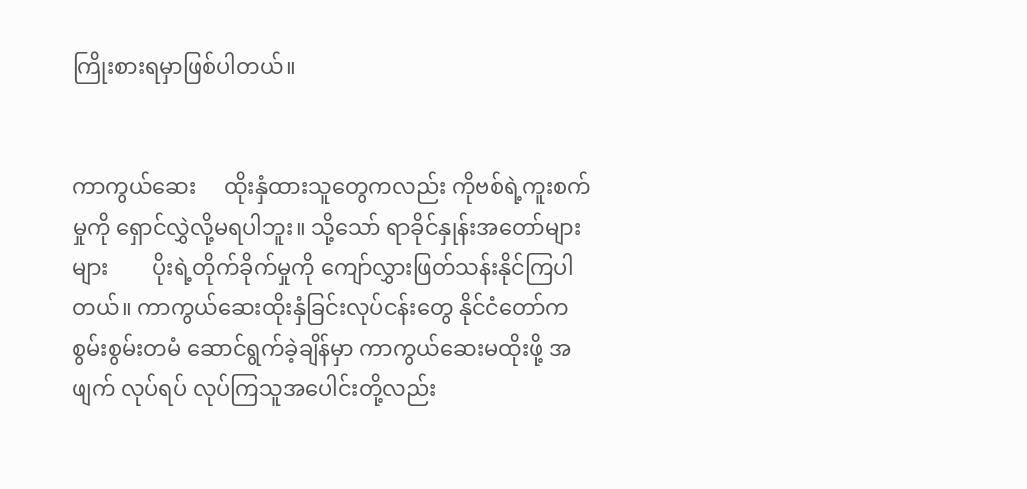ကြိုးစားရမှာဖြစ်ပါတယ်။


ကာကွယ်ဆေး     ထိုးနှံထားသူတွေကလည်း ကိုဗစ်ရဲ့ကူးစက်မှုကို ရှောင်လွှဲလို့မရပါဘူး။ သို့သော် ရာခိုင်နှုန်းအတော်များများ        ပိုးရဲ့တိုက်ခိုက်မှုကို ကျော်လွှားဖြတ်သန်းနိုင်ကြပါတယ်။ ကာကွယ်ဆေးထိုးနှံခြင်းလုပ်ငန်းတွေ နိုင်ငံတော်က စွမ်းစွမ်းတမံ ဆောင်ရွက်ခဲ့ချိန်မှာ ကာကွယ်ဆေးမထိုးဖို့ အဖျက် လုပ်ရပ် လုပ်ကြသူအပေါင်းတို့လည်း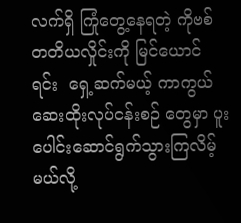လက်ရှိ ကြုံတွေ့နေရတဲ့ ကိုဗစ်တတိယလှိုင်းကို မြင်ယောင် ရင်း  ရှေ့ဆက်မယ့် ကာကွယ်ဆေးထိုးလုပ်ငန်းစဉ် တွေမှာ ပူးပေါင်းဆောင်ရွက်သွားကြလိမ့်မယ်လို့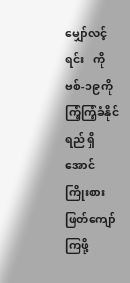မျှော်လင့်ရင်း   ကိုဗစ်-၁၉ကို    ကြံ့ကြံ့ခံနိုင်ရည် ရှိအောင် ကြိုးစားဖြတ်ကျော်ကြဖို့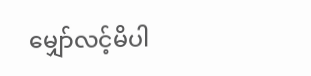မျှော်လင့်မိပါ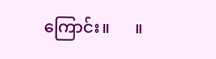ကြောင်း။      ။